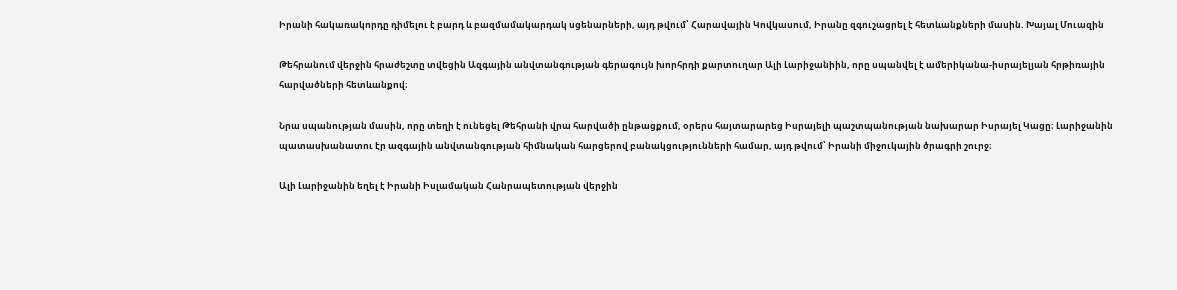Իրանի հակառակորդը դիմելու է բարդ և բազմամակարդակ սցենարների, այդ թվում՝ Հարավային Կովկասում, Իրանը զգուշացրել է հետևանքների մասին. Խայալ Մուազին

Թեհրանում վերջին հրաժեշտը տվեցին Ազգային անվտանգության գերագույն խորհրդի քարտուղար Ալի Լարիջանիին, որը սպանվել է ամերիկանա-իսրայելյան հրթիռային հարվածների հետևանքով։

Նրա սպանության մասին, որը տեղի է ունեցել Թեհրանի վրա հարվածի ընթացքում, օրերս հայտարարեց Իսրայելի պաշտպանության նախարար Իսրայել Կացը։ Լարիջանին պատասխանատու էր ազգային անվտանգության հիմնական հարցերով բանակցությունների համար, այդ թվում՝ Իրանի միջուկային ծրագրի շուրջ։

Ալի Լարիջանին եղել է Իրանի Իսլամական Հանրապետության վերջին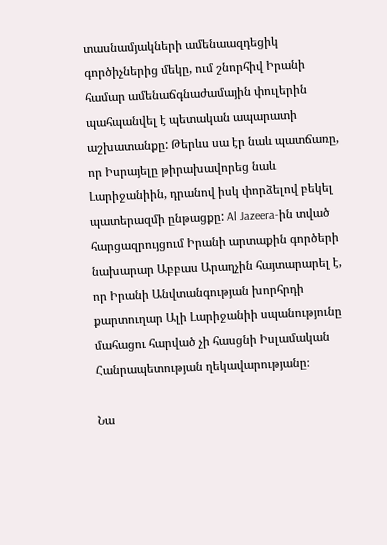տասնամյակների ամենաազդեցիկ գործիչներից մեկը, ում շնորհիվ Իրանի համար ամենաճգնաժամային փուլերին պահպանվել է պետական ապարատի աշխատանքը: Թերևս սա էր նաև պատճառը, որ Իսրայելը թիրախավորեց նաև Լարիջանիին, դրանով իսկ փորձելով բեկել պատերազմի ընթացքը: Al Jazeera-ին տված հարցազրույցում Իրանի արտաքին գործերի նախարար Աբբաս Արաղչին հայտարարել է, որ Իրանի Անվտանգության խորհրդի քարտուղար Ալի Լարիջանիի սպանությունը մահացու հարված չի հասցնի Իսլամական Հանրապետության ղեկավարությանը։

Նա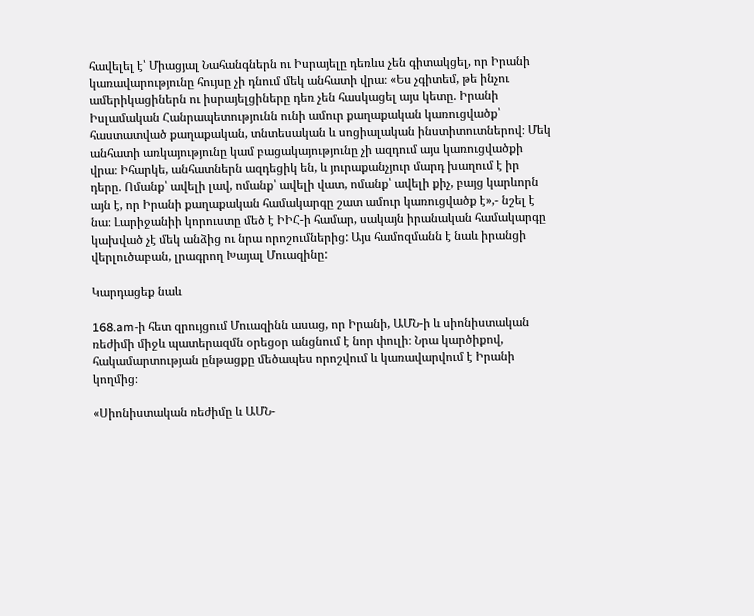հավելել է՝ Միացյալ Նահանգներն ու Իսրայելը դեռևս չեն գիտակցել, որ Իրանի կառավարությունը հույսը չի դնում մեկ անհատի վրա։ «Ես չգիտեմ, թե ինչու ամերիկացիներն ու իսրայելցիները դեռ չեն հասկացել այս կետը. Իրանի Իսլամական Հանրապետությունն ունի ամուր քաղաքական կառուցվածք՝ հաստատված քաղաքական, տնտեսական և սոցիալական ինստիտուտներով։ Մեկ անհատի առկայությունը կամ բացակայությունը չի ազդում այս կառուցվածքի վրա։ Իհարկե, անհատներն ազդեցիկ են, և յուրաքանչյուր մարդ խաղում է իր դերը. Ոմանք՝ ավելի լավ, ոմանք՝ ավելի վատ, ոմանք՝ ավելի քիչ, բայց կարևորն այն է, որ Իրանի քաղաքական համակարգը շատ ամուր կառուցվածք է»,- նշել է նա։ Լարիջանիի կորուստը մեծ է ԻԻՀ-ի համար, սակայն իրանական համակարգը կախված չէ մեկ անձից ու նրա որոշումներից: Այս համոզմանն է նաև իրանցի վերլուծաբան, լրագրող Խայալ Մուազինը:

Կարդացեք նաև

168.am-ի հետ զրույցում Մուազինն ասաց, որ Իրանի, ԱՄՆ-ի և սիոնիստական ռեժիմի միջև պատերազմն օրեցօր անցնում է նոր փուլի։ Նրա կարծիքով, հակամարտության ընթացքը մեծապես որոշվում և կառավարվում է Իրանի կողմից։

«Սիոնիստական ռեժիմը և ԱՄՆ-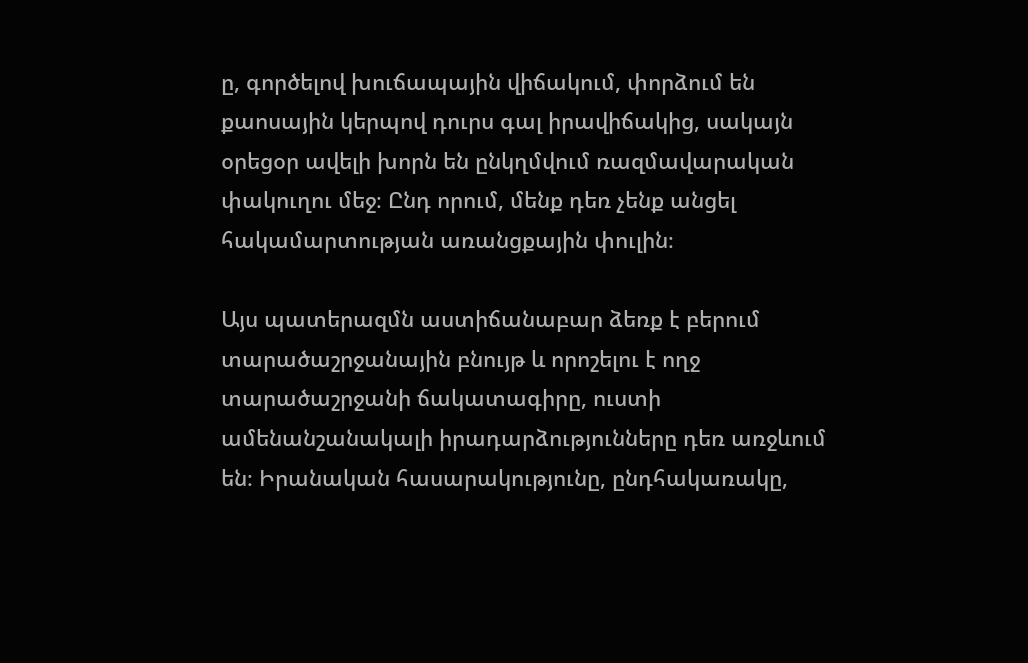ը, գործելով խուճապային վիճակում, փորձում են քաոսային կերպով դուրս գալ իրավիճակից, սակայն օրեցօր ավելի խորն են ընկղմվում ռազմավարական փակուղու մեջ։ Ընդ որում, մենք դեռ չենք անցել հակամարտության առանցքային փուլին։

Այս պատերազմն աստիճանաբար ձեռք է բերում տարածաշրջանային բնույթ և որոշելու է ողջ տարածաշրջանի ճակատագիրը, ուստի ամենանշանակալի իրադարձությունները դեռ առջևում են։ Իրանական հասարակությունը, ընդհակառակը,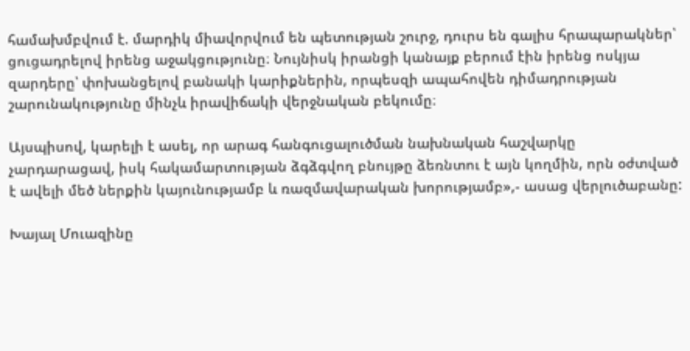համախմբվում է. մարդիկ միավորվում են պետության շուրջ, դուրս են գալիս հրապարակներ՝ ցուցադրելով իրենց աջակցությունը։ Նույնիսկ իրանցի կանայք բերում էին իրենց ոսկյա զարդերը՝ փոխանցելով բանակի կարիքներին, որպեսզի ապահովեն դիմադրության շարունակությունը մինչև իրավիճակի վերջնական բեկումը։

Այսպիսով, կարելի է ասել, որ արագ հանգուցալուծման նախնական հաշվարկը չարդարացավ, իսկ հակամարտության ձգձգվող բնույթը ձեռնտու է այն կողմին, որն օժտված է ավելի մեծ ներքին կայունությամբ և ռազմավարական խորությամբ»,- ասաց վերլուծաբանը:

Խայալ Մուազինը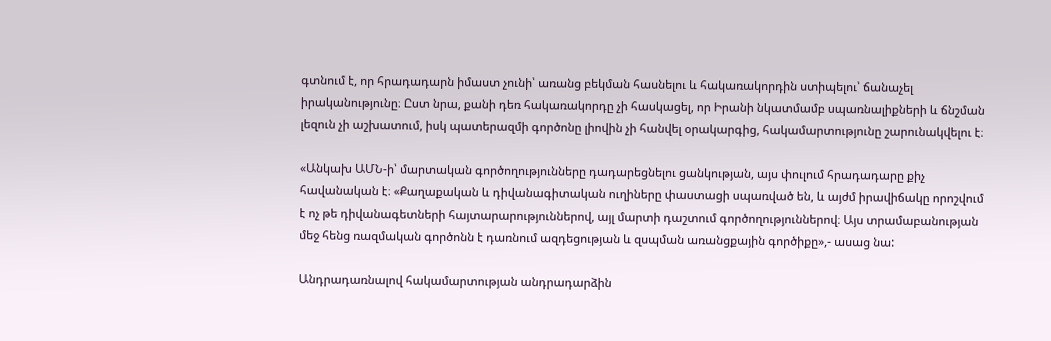գտնում է, որ հրադադարն իմաստ չունի՝ առանց բեկման հասնելու և հակառակորդին ստիպելու՝ ճանաչել իրականությունը։ Ըստ նրա, քանի դեռ հակառակորդը չի հասկացել, որ Իրանի նկատմամբ սպառնալիքների և ճնշման լեզուն չի աշխատում, իսկ պատերազմի գործոնը լիովին չի հանվել օրակարգից, հակամարտությունը շարունակվելու է։

«Անկախ ԱՄՆ-ի՝ մարտական գործողությունները դադարեցնելու ցանկության, այս փուլում հրադադարը քիչ հավանական է։ «Քաղաքական և դիվանագիտական ուղիները փաստացի սպառված են, և այժմ իրավիճակը որոշվում է ոչ թե դիվանագետների հայտարարություններով, այլ մարտի դաշտում գործողություններով։ Այս տրամաբանության մեջ հենց ռազմական գործոնն է դառնում ազդեցության և զսպման առանցքային գործիքը»,- ասաց նա:

Անդրադառնալով հակամարտության անդրադարձին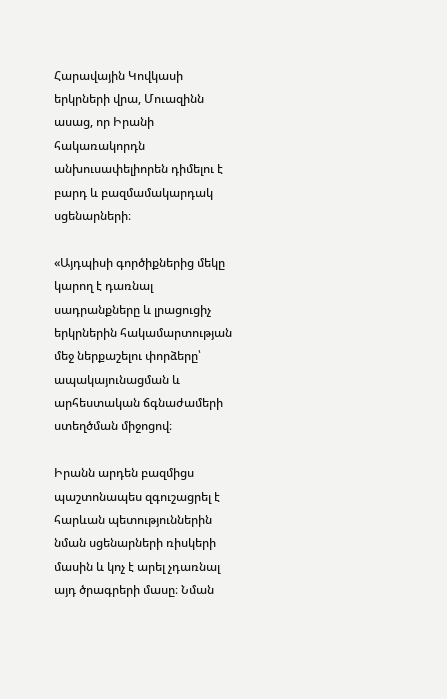Հարավային Կովկասի երկրների վրա, Մուազինն ասաց, որ Իրանի հակառակորդն անխուսափելիորեն դիմելու է բարդ և բազմամակարդակ սցենարների։

«Այդպիսի գործիքներից մեկը կարող է դառնալ սադրանքները և լրացուցիչ երկրներին հակամարտության մեջ ներքաշելու փորձերը՝ ապակայունացման և արհեստական ճգնաժամերի ստեղծման միջոցով։

Իրանն արդեն բազմիցս պաշտոնապես զգուշացրել է հարևան պետություններին նման սցենարների ռիսկերի մասին և կոչ է արել չդառնալ այդ ծրագրերի մասը։ Նման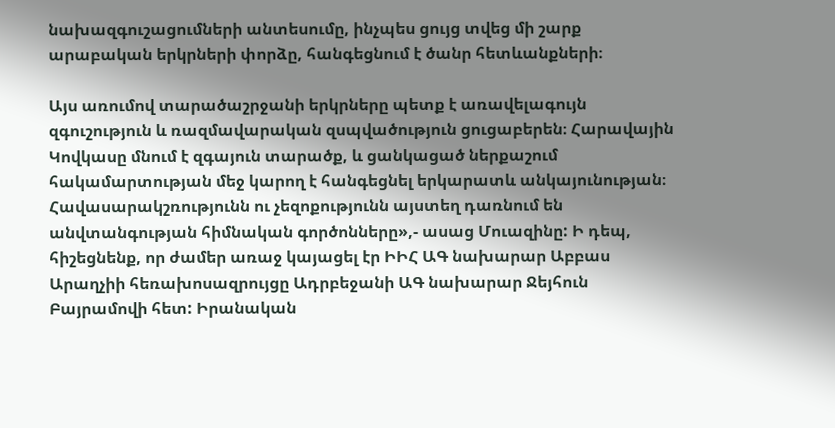նախազգուշացումների անտեսումը, ինչպես ցույց տվեց մի շարք արաբական երկրների փորձը, հանգեցնում է ծանր հետևանքների։

Այս առումով տարածաշրջանի երկրները պետք է առավելագույն զգուշություն և ռազմավարական զսպվածություն ցուցաբերեն։ Հարավային Կովկասը մնում է զգայուն տարածք, և ցանկացած ներքաշում հակամարտության մեջ կարող է հանգեցնել երկարատև անկայունության։ Հավասարակշռությունն ու չեզոքությունն այստեղ դառնում են անվտանգության հիմնական գործոնները»,- ասաց Մուազինը: Ի դեպ, հիշեցնենք, որ ժամեր առաջ կայացել էր ԻԻՀ ԱԳ նախարար Աբբաս Արաղչիի հեռախոսազրույցը Ադրբեջանի ԱԳ նախարար Ջեյհուն Բայրամովի հետ: Իրանական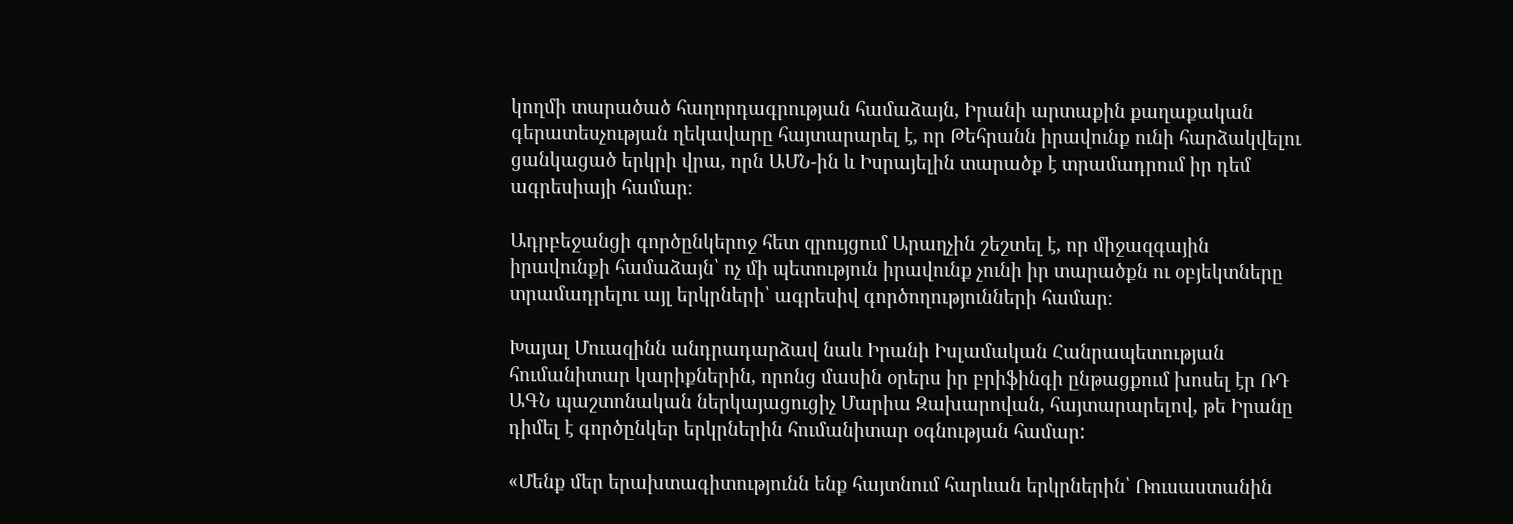կողմի տարածած հաղորդագրության համաձայն, Իրանի արտաքին քաղաքական գերատեսչության ղեկավարը հայտարարել է, որ Թեհրանն իրավունք ունի հարձակվելու ցանկացած երկրի վրա, որն ԱՄՆ-ին և Իսրայելին տարածք է տրամադրում իր դեմ ագրեսիայի համար։

Ադրբեջանցի գործընկերոջ հետ զրույցում Արաղչին շեշտել է, որ միջազգային իրավունքի համաձայն՝ ոչ մի պետություն իրավունք չունի իր տարածքն ու օբյեկտները տրամադրելու այլ երկրների՝ ագրեսիվ գործողությունների համար։

Խայալ Մուազինն անդրադարձավ նաև Իրանի Իսլամական Հանրապետության հումանիտար կարիքներին, որոնց մասին օրերս իր բրիֆինգի ընթացքում խոսել էր ՌԴ ԱԳՆ պաշտոնական ներկայացուցիչ Մարիա Զախարովան, հայտարարելով, թե Իրանը դիմել է գործընկեր երկրներին հումանիտար օգնության համար:

«Մենք մեր երախտագիտությունն ենք հայտնում հարևան երկրներին՝ Ռուսաստանին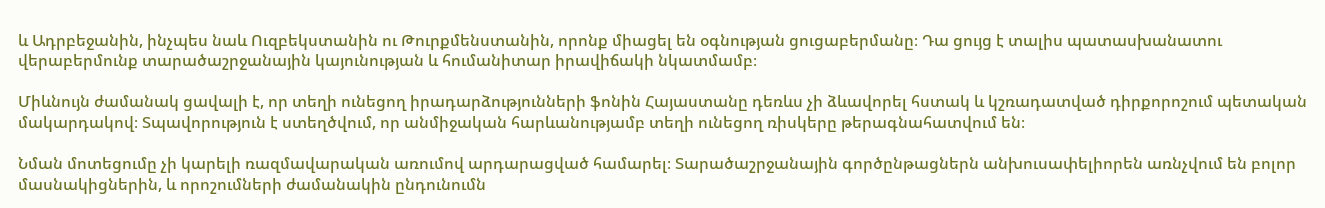և Ադրբեջանին, ինչպես նաև Ուզբեկստանին ու Թուրքմենստանին, որոնք միացել են օգնության ցուցաբերմանը։ Դա ցույց է տալիս պատասխանատու վերաբերմունք տարածաշրջանային կայունության և հումանիտար իրավիճակի նկատմամբ։

Միևնույն ժամանակ ցավալի է, որ տեղի ունեցող իրադարձությունների ֆոնին Հայաստանը դեռևս չի ձևավորել հստակ և կշռադատված դիրքորոշում պետական մակարդակով։ Տպավորություն է ստեղծվում, որ անմիջական հարևանությամբ տեղի ունեցող ռիսկերը թերագնահատվում են։

Նման մոտեցումը չի կարելի ռազմավարական առումով արդարացված համարել։ Տարածաշրջանային գործընթացներն անխուսափելիորեն առնչվում են բոլոր մասնակիցներին, և որոշումների ժամանակին ընդունումն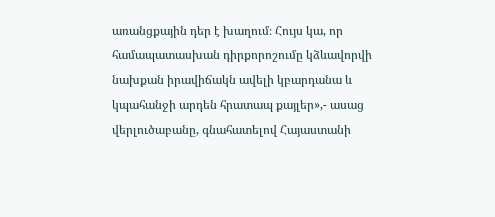առանցքային դեր է խաղում։ Հույս կա, որ համապատասխան դիրքորոշումը կձևավորվի նախքան իրավիճակն ավելի կբարդանա և կպահանջի արդեն հրատապ քայլեր»,- ասաց վերլուծաբանը, գնահատելով Հայաստանի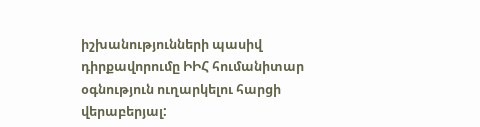իշխանությունների պասիվ դիրքավորումը ԻԻՀ հումանիտար օգնություն ուղարկելու հարցի վերաբերյալ: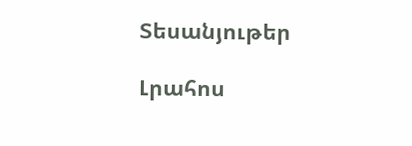Տեսանյութեր

Լրահոս